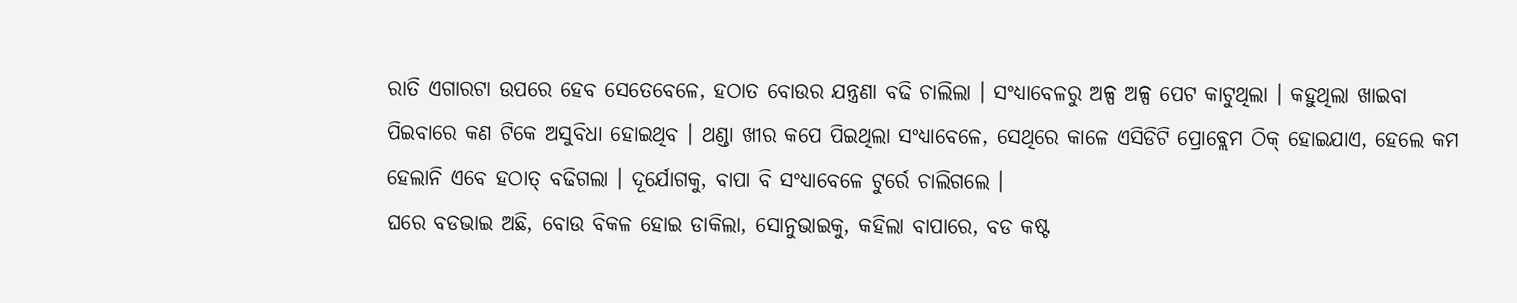ରାତି ଏଗାରଟା ଉପରେ ହେବ ସେତେବେଳେ, ହଠାତ ବୋଉର ଯନ୍ତ୍ରଣା ବଢି ଚାଲିଲା । ସଂଧ୍ୟାବେଳରୁ ଅଳ୍ପ ଅଳ୍ପ ପେଟ କାଟୁଥିଲା । କହୁଥିଲା ଖାଇବା ପିଇବାରେ କଣ ଟିକେ ଅସୁବିଧା ହୋଇଥିବ । ଥଣ୍ଡା ଖୀର କପେ ପିଇଥିଲା ସଂଧ୍ୟାବେଳେ, ସେଥିରେ କାଳେ ଏସିଡିଟି ପ୍ରୋବ୍ଲେମ ଠିକ୍ ହୋଇଯାଏ, ହେଲେ କମ ହେଲାନି ଏବେ ହଠାତ୍ ବଢିଗଲା । ଦୂର୍ଯୋଗକୁ, ବାପା ବି ସଂଧ୍ୟାବେଳେ ଟୁର୍ରେ ଚାଲିଗଲେ ।
ଘରେ ବଡଭାଇ ଅଛି, ବୋଉ ବିକଳ ହୋଇ ଡାକିଲା, ସୋନୁଭାଇକୁ, କହିଲା ବାପାରେ, ବଡ କଷ୍ଟ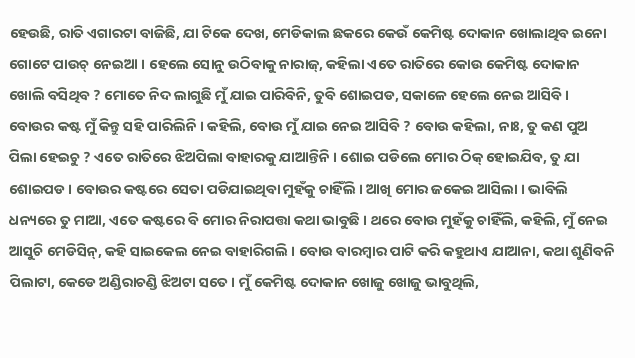ହେଉଛି, ରାତି ଏଗାରଟା ବାଜିଛି, ଯା ଟିକେ ଦେଖ, ମେଡିକାଲ ଛକରେ କେଉଁ କେମିଷ୍ଟ ଦୋକାନ ଖୋଲାଥିବ ଇନୋ ଗୋଟେ ପାଉଚ୍ ନେଇଆ । ହେଲେ ସୋନୁ ଉଠିବାକୁ ନାରାଜ୍, କହିଲା ଏତେ ରାତିରେ କୋଉ କେମିଷ୍ଟ ଦୋକାନ ଖୋଲି ବସିଥିବ ? ମୋତେ ନିଦ ଲାଗୁଛି ମୁଁ ଯାଇ ପାରିବିନି, ତୁବି ଶୋଇପଡ, ସକାଳେ ହେଲେ ନେଇ ଆସିବି ।
ବୋଉର କଷ୍ଟ ମୁଁ କିନ୍ତୁ ସହି ପାରିଲିନି । କହିଲି, ବୋଉ ମୁଁ ଯାଇ ନେଇ ଆସିବି ? ବୋଉ କହିଲା, ନାଃ, ତୁ କଣ ପୁଅ ପିଲା ହେଇଚୁ ? ଏତେ ରାତିରେ ଝିଅପିଲା ବାହାରକୁ ଯାଆନ୍ତିନି । ଶୋଇ ପଡିଲେ ମୋର ଠିକ୍ ହୋଇଯିବ, ତୁ ଯା ଶୋଇପଡ । ବୋଉର କଷ୍ଟରେ ସେତା ପଡିଯାଇଥିବା ମୁହଁକୁ ଚାହିଁଲି । ଆଖି ମୋର ଜକେଇ ଆସିଲା । ଭାବିଲି ଧନ୍ୟରେ ତୁ ମାଆ, ଏତେ କଷ୍ଟରେ ବି ମୋର ନିରାପତ୍ତା କଥା ଭାବୁଛି । ଥରେ ବୋଉ ମୁହଁକୁ ଚାହିଁଲି, କହିଲି, ମୁଁ ନେଇ ଆସୁଚି ମେଡିସିନ୍, କହି ସାଇକେଲ ନେଇ ବାହାରିଗଲି । ବୋଉ ବାରମ୍ବାର ପାଟି କରି କହୁଥାଏ ଯାଆନା, କଥା ଶୁଣିବନି ପିଲାଟା, କେଡେ ଅଣ୍ଡିରାଚଣ୍ଡି ଝିଅଟା ସତେ । ମୁଁ କେମିଷ୍ଟ ଦୋକାନ ଖୋଜୁ ଖୋଜୁ ଭାବୁଥିଲି,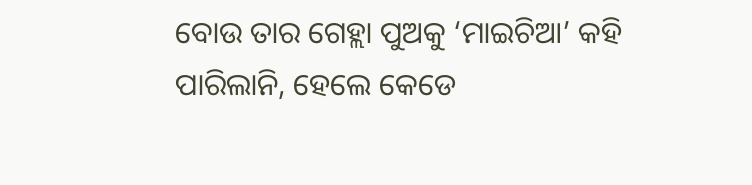ବୋଉ ତାର ଗେହ୍ଲା ପୁଅକୁ ‘ମାଇଚିଆ’ କହି ପାରିଲାନି, ହେଲେ କେଡେ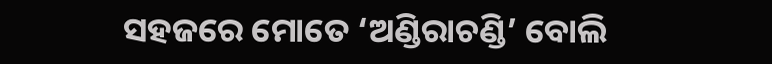ସହଜରେ ମୋତେ ‘ଅଣ୍ଡିରାଚଣ୍ଡି’ ବୋଲି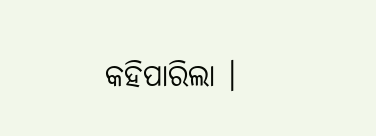କହିପାରିଲା ।